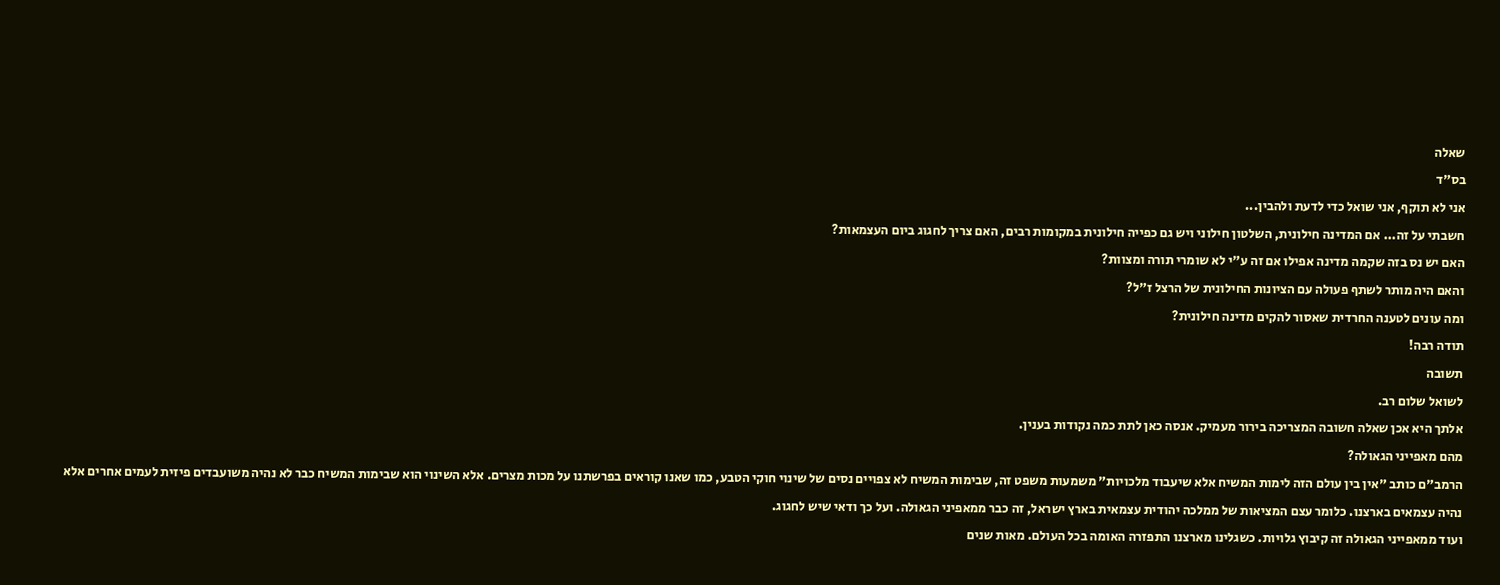שאלה
בס"ד
אני לא תוקף, אני שואל כדי לדעת ולהבין...
חשבתי על זה... אם המדינה חילונית, השלטון חילוני ויש גם כפייה חילונית במקומות רבים, האם צריך לחגוג ביום העצמאות?
האם יש נס בזה שקמה מדינה אפילו אם זה ע"י לא שומרי תורה ומצוות?
והאם היה מותר לשתף פעולה עם הציונות החילונית של הרצל ז"ל?
ומה עונים לטענה החרדית שאסור להקים מדינה חילונית?
תודה רבה!
תשובה
לשואל שלום רב.
אלתך היא אכן שאלה חשובה המצריכה בירור מעמיק. אנסה כאן לתת כמה נקודות בענין.
מהם מאפייני הגאולה?
הרמב"ם כותב "אין בין עולם הזה לימות המשיח אלא שיעבוד מלכויות" משמעות משפט זה, שבימות המשיח לא צפויים נסים של שינוי חוקי הטבע, כמו שאנו קוראים בפרשתנו על מכות מצרים. אלא השינוי הוא שבימות המשיח כבר לא נהיה משועבדים פיזית לעמים אחרים אלא נהיה עצמאים בארצנו. כלומר עצם המציאות של ממלכה יהודית עצמאית בארץ ישראל, זה כבר ממאפיני הגאולה. ועל כך ודאי שיש לחגוג.
ועוד ממאפייני הגאולה זה קיבוץ גלויות. כשגלינו מארצנו התפזרה האומה בכל העולם. מאות שנים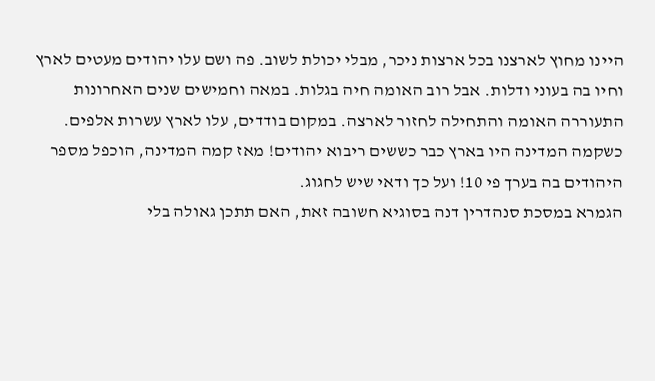היינו מחוץ לארצנו בכל ארצות ניכר, מבלי יכולת לשוב. פה ושם עלו יהודים מעטים לארץ וחיו בה בעוני ודלות. אבל רוב האומה חיה בגלות. במאה וחמישים שנים האחרונות התעוררה האומה והתחילה לחזור לארצה. במקום בודדים, עלו לארץ עשרות אלפים. כשקמה המדינה היו בארץ כבר כששים ריבוא יהודים! מאז קמה המדינה, הוכפל מספר היהודים בה בערך פי 10! ועל כך ודאי שיש לחגוג.
הגמרא במסכת סנהדרין דנה בסוגיא חשובה זאת, האם תתכן גאולה בלי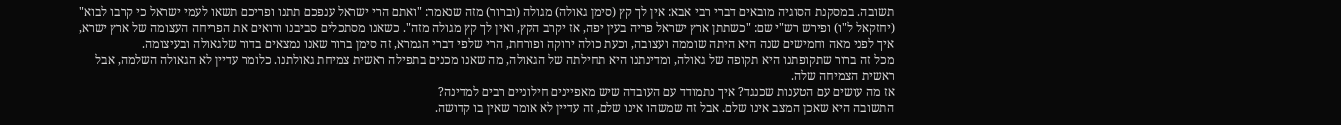תשובה. במסקנת הסוגיה מובאים דברי רבי אבא: אין לך קץ (סימן גאולה) מגולה (וברור) מזה שנאמר: "ואתם הרי ישראל ענפכם תתנו ופריכם תשאו לעמי ישראל כי קרבו לבוא" (יחזקאל ל"ו) ופירש רש"י שם: "כשתתן ארץ ישראל פריה בעין יפה, אז יקרב הקץ, ואין לך קץ מגולה מזה". כשאנו מסתכלים סביבנו ורואים את הפריחה העצומה של ארץ ישרא, איך לפני מאה וחמישים שנה היא היתה שוממה ועצובה, וכעת כולה ירוקה ופורחת, הרי שלפי דברי הגמרא, זה סימן ברור שאנו נמצאים בדור שלגאולה ובעיצומה.
מכל זה ברור שתקופתנו היא תקופה של גאולה, ומדינתנו היא תחילתה של הגאולה, מה שאנו מכנים בתפילה ראשית צמיחת גאולתנו. כלומר עדיין לא הגאולה השלמה, אבל ראשית הצמיחה שלה.
אז מה עושים עם הטענות שכנגד? איך נתמודד עם העובדה שיש מאפיינים חילוניים רבים למדינה?
התשובה היא שאכן המצב אינו שלם. אבל זה שמשהו אינו שלם, זה עדיין לא אומר שאין בו קדושה.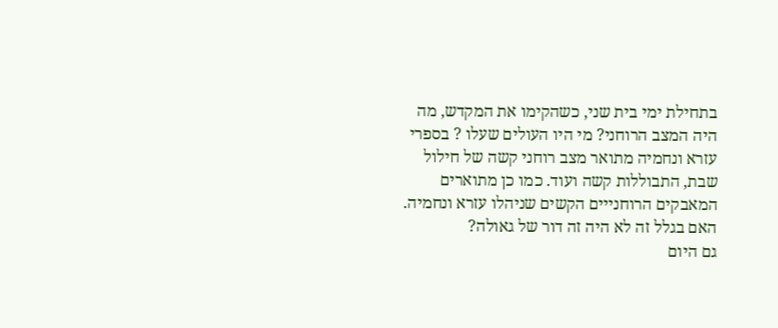בתחילת ימי בית שני, כשהקימו את המקדש, מה היה המצב הרוחני? מי היו העולים שעלו ? בספרי עזרא ונחמיה מתואר מצב רוחני קשה של חילול שבת, התבוללות קשה ועוד. כמו כן מתוארים המאבקים הרוחנייים הקשים שניהלו עזרא ונחמיה. האם בגלל זה לא היה זה דור של גאולה?
גם היום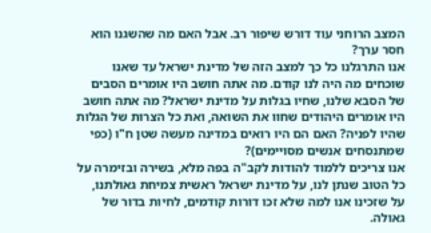המצב הרוחני עוד דורש שיפור רב. אבל האם מה שהשגנו הוא חסר ערך?
אנו התרגלנו כל כך למצב הזה של מדינת ישראל עד שאנו שוכחים מה היה לנו קודם. מה אתה חושב היו אומרים הסבים של הסבא שלנו, שחיו בגלות על מדינת ישראל? מה אתה חושב היו אומרים היהודים שחוו את השואה, ואת כל הצרות של הגלות שהיו לפניה? האם הם היו רואים במדינה מעשה שטן ח"ו (כפי שמתנסחים אנשים מסויימים)?
אנו צריכים ללמוד להודות לקב"ה בפה מלא, בשירה ובזימרה על כל הטוב שנתן לנו, על מדינת ישראל ראשית צמיחת גאולתנו, על שזכינו אנו למה שלא זכו דורות קודמים, לחיות בדור של גאולה.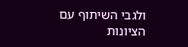ולגבי השיתוף עם הציונות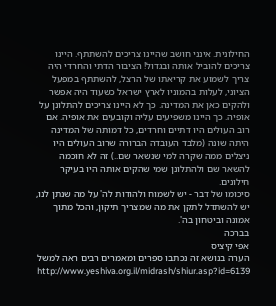החילונית. אינני חושב שהיינו צריכים להשתתף. היינו צריכים להוביל אותה ובגדול! הציבור הדתי והחרדי היה צריך לשמוע את קריאתו של הרצל, להשתתף במפעל הציוני, לעלות בהמוניו לארץ ישראל כשעוד היה אפשר ולהקים כאן את המדינה. כך לא היינו צריכים להתלונן על אופיה. כך היינו משפיעים עליה וקובעים את אופיה. אם רוב העולים היו דתיים וחרדים, כל דמותה של המדינה היתה שונה (מלבד העובדה הברורה שרוב העולים היו ניצלים ממה שקרה למי שנשאר שם..) זה לא חוכמה להשאר שם ולהתלונן שמי שהקים אותה היו בעיקר חילונים.
סיכומו של דבר - יש לשמוח ולהודות לה' על מה שנתן לנו, יש להשתדל לתקן את מה שמצריך תיקון, והכל מתוך אמונה וביטחון בה'.
בברכה
אפי קיציס
הערה בנושא זה נכתבו ספרים ומאמרים רבים ראה למשל http://www.yeshiva.org.il/midrash/shiur.asp?id=6139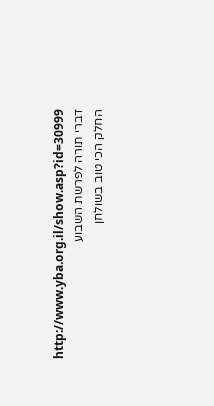http://www.yba.org.il/show.asp?id=30999
דברי תורה לפרשת השבוע
החלק הכי טוב בשולחן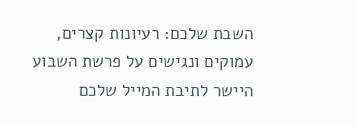השבת שלכם: רעיונות קצרים, עמוקים ונגישים על פרשת השבוע היישר לתיבת המייל שלכם